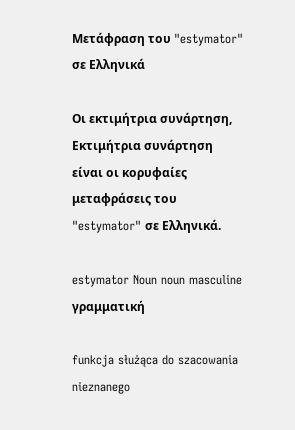Μετάφραση του "estymator" σε Ελληνικά

Οι εκτιμήτρια συνάρτηση, Εκτιμήτρια συνάρτηση είναι οι κορυφαίες μεταφράσεις του "estymator" σε Ελληνικά.

estymator Noun noun masculine γραμματική

funkcja służąca do szacowania nieznanego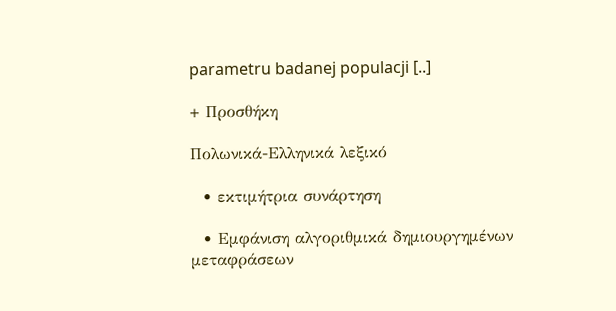parametru badanej populacji [..]

+ Προσθήκη

Πολωνικά-Ελληνικά λεξικό

  • εκτιμήτρια συνάρτηση

  • Εμφάνιση αλγοριθμικά δημιουργημένων μεταφράσεων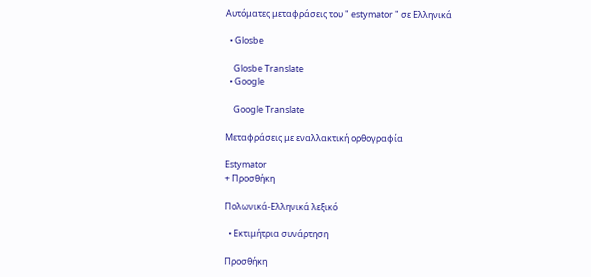Αυτόματες μεταφράσεις του " estymator " σε Ελληνικά

  • Glosbe

    Glosbe Translate
  • Google

    Google Translate

Μεταφράσεις με εναλλακτική ορθογραφία

Estymator
+ Προσθήκη

Πολωνικά-Ελληνικά λεξικό

  • Εκτιμήτρια συνάρτηση

Προσθήκη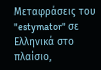Μεταφράσεις του "estymator" σε Ελληνικά στο πλαίσιο,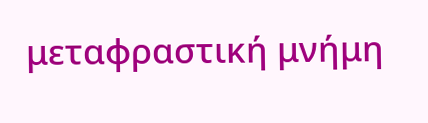μεταφραστική μνήμη